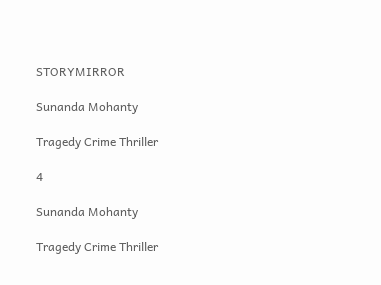STORYMIRROR

Sunanda Mohanty

Tragedy Crime Thriller

4

Sunanda Mohanty

Tragedy Crime Thriller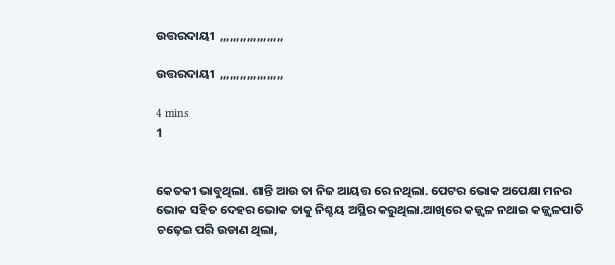ଉତ୍ତରଦାୟୀ  ,,,,,,,,,,,,,,,,,,,

ଉତ୍ତରଦାୟୀ  ,,,,,,,,,,,,,,,,,,,

4 mins
1


କେତକୀ ଭାବୁଥିଲା. ଶାନ୍ତି ଆଉ ତା ନିଜ ଆୟତ୍ତ ରେ ନଥିଲା. ପେଟର ଭୋକ ଅପେକ୍ଷା ମନର ଭୋକ ସହିତ ଦେହର ଭୋକ ତାକୁ ନିଶ୍ଚୟ ଅସ୍ଥିର କରୁଥିଲା.ଆଖିରେ କଜ୍ଜ୍ୱଳ ନଥାଇ କଜ୍ଜ୍ୱଳପାତି ଚଢ଼େଇ ପରି ଉଡାଣ ଥିଲା,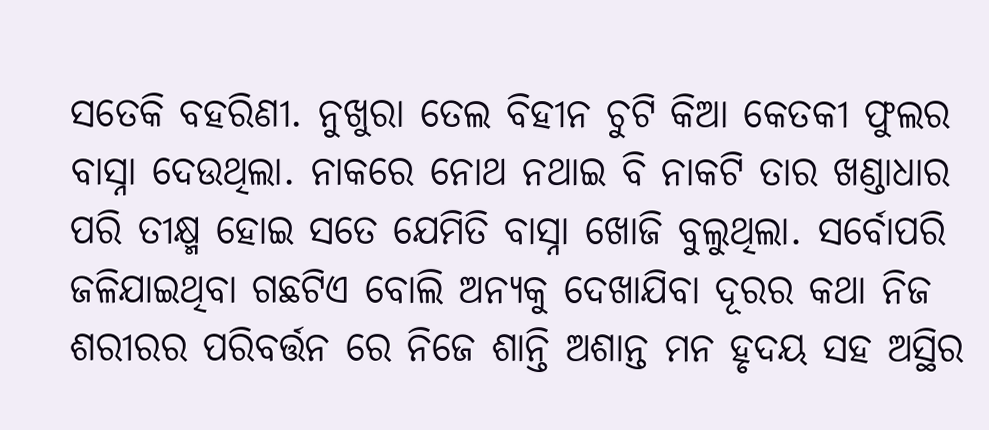ସତେକି ବହରିଣୀ. ନୁଖୁରା ତେଲ ବିହୀନ ଚୁଟି କିଆ କେତକୀ ଫୁଲର ବାସ୍ନା ଦେଉଥିଲା. ନାକରେ ନୋଥ ନଥାଇ ବି ନାକଟି ତାର ଖଣ୍ଡାଧାର ପରି ତୀକ୍ଷ୍ମ ହୋଇ ସତେ ଯେମିତି ବାସ୍ନା ଖୋଜି ବୁଲୁଥିଲା. ସର୍ବୋପରି ଜଳିଯାଇଥିବା ଗଛଟିଏ ବୋଲି ଅନ୍ୟକୁ ଦେଖାଯିବା ଦୂରର କଥା ନିଜ ଶରୀରର ପରିବର୍ତ୍ତନ ରେ ନିଜେ ଶାନ୍ତି ଅଶାନ୍ତ ମନ ହୃଦୟ ସହ ଅସ୍ଥିର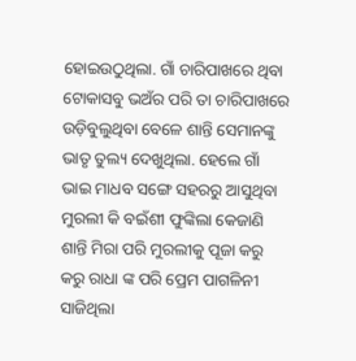ହୋଇଉଠୁଥିଲା. ଗାଁ ଚାରିପାଖରେ ଥିବା ଟୋକାସବୁ ଭଅଁର ପରି ତା ଚାରିପାଖରେ ଉଡ଼ିବୁଲୁଥିବା ବେଳେ ଶାନ୍ତି ସେମାନଙ୍କୁ ଭାତୃ ତୁଲ୍ୟ ଦେଖୁଥିଲା. ହେଲେ ଗାଁ ଭାଇ ମାଧବ ସଙ୍ଗେ ସହରରୁ ଆସୁଥିବା ମୁରଲୀ କି ବଇଁଶୀ ଫୁଙ୍କିଲା କେଜାଣି ଶାନ୍ତି ମିରା ପରି ମୁରଲୀକୁ ପୂଜା କରୁ କରୁ ରାଧା ଙ୍କ ପରି ପ୍ରେମ ପାଗଳିନୀ ସାଜିଥିଲା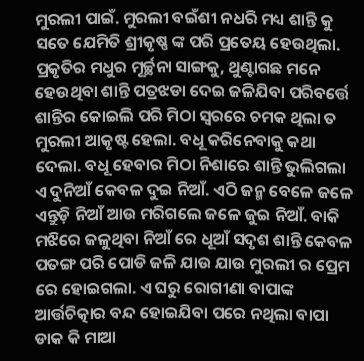ମୁରଲୀ ପାଇଁ. ମୁରଲୀ ବଇଁଶୀ ନଧରି ମଧ୍ୟ ଶାନ୍ତି କୁ ସତେ ଯେମିତି ଶ୍ରୀକୃଷ୍ଣ ଙ୍କ ପରି ପ୍ରତେୟ ହେଉଥିଲା. ପ୍ରକୃତିର ମଧୁର ମୂର୍ଚ୍ଛନା ସାଙ୍ଗକୁ, ଥୁଣ୍ଟାଗଛ ମନେ ହେଉଥିବା ଶାନ୍ତି ପତ୍ରଝଡା ଦେଇ ଜଳିଯିବା ପରିବର୍ତ୍ତେ ଶାନ୍ତିର କୋଇଲି ପରି ମିଠା ସ୍ୱରରେ ଚମକ ଥିଲା ତ ମୁରଲୀ ଆକୃଷ୍ଟ ହେଲା. ବଧୂ କରିନେବାକୁ କଥା ଦେଲା. ବଧୂ ହେବାର ମିଠା ନିଶାରେ ଶାନ୍ତି ଭୁଲିଗଲା ଏ ଦୁନିଆଁ କେବଳ ଦୁଇ ନିଆଁ. ଏଠି ଜନ୍ମ ବେଳେ ଜଳେ ଏନ୍ତୁଡ଼ି ନିଆଁ ଆଉ ମରିଗଲେ ଜଳେ ଜୁଇ ନିଆଁ. ବାକି ମଝିରେ ଜଳୁଥିବା ନିଆଁ ରେ ଧୂଆଁ ସଦୃଶ ଶାନ୍ତି କେବଳ ପତଙ୍ଗ ପରି ପୋଡି ଜଳି ଯାଉ ଯାଉ ମୁରଲୀ ର ପ୍ରେମ ରେ ହୋଇଗଲା. ଏ ଘରୁ ରୋଗୀଣା ବାପାଙ୍କ ଆର୍ତ୍ତଚିତ୍କାର ବନ୍ଦ ହୋଇଯିବା ପରେ ନଥିଲା ବାପା ଡାକ କି ମାଆ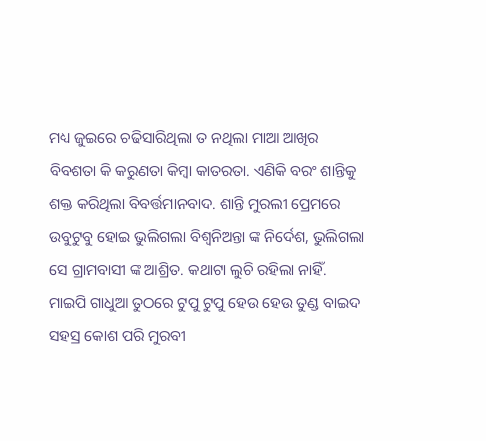ମଧ୍ୟ ଜୁଇରେ ଚଢିସାରିଥିଲା ତ ନଥିଲା ମାଆ ଆଖିର ବିବଶତା କି କରୁଣତା କିମ୍ବା କାତରତା. ଏଣିକି ବରଂ ଶାନ୍ତିକୁ ଶକ୍ତ କରିଥିଲା ବିବର୍ତ୍ତମାନବାଦ. ଶାନ୍ତି ମୁରଲୀ ପ୍ରେମରେ ଉବୁଟୁବୁ ହୋଇ ଭୁଲିଗଲା ବିଶ୍ୱନିଅନ୍ତା ଙ୍କ ନିର୍ଦେଶ, ଭୁଲିଗଲା ସେ ଗ୍ରାମବାସୀ ଙ୍କ ଆଶ୍ରିତ. କଥାଟା ଲୁଚି ରହିଲା ନାହିଁ. ମାଇପି ଗାଧୁଆ ତୁଠରେ ଟୁପୁ ଟୁପୁ ହେଉ ହେଉ ତୁଣ୍ଡ ବାଇଦ ସହସ୍ର କୋଶ ପରି ମୁରବୀ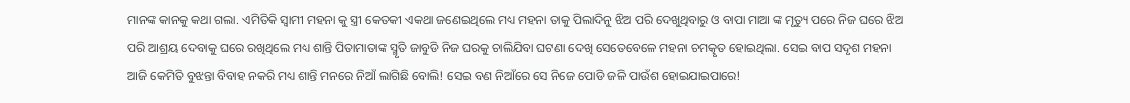ମାନଙ୍କ କାନକୁ କଥା ଗଲା. ଏମିତିକି ସ୍ୱାମୀ ମହନା କୁ ସ୍ତ୍ରୀ କେତକୀ ଏକଥା ଜଣେଇଥିଲେ ମଧ୍ୟ ମହନା ତାକୁ ପିଲାଦିନୁ ଝିଅ ପରି ଦେଖୁଥିବାରୁ ଓ ବାପା ମାଆ ଙ୍କ ମୃତ୍ୟୁ ପରେ ନିଜ ଘରେ ଝିଅ ପରି ଆଶ୍ରୟ ଦେବାକୁ ଘରେ ରଖିଥିଲେ ମଧ୍ୟ ଶାନ୍ତି ପିତାମାତାଙ୍କ ସ୍ମୃତି ଜାବୁଡି ନିଜ ଘରକୁ ଚାଲିଯିବା ଘଟଣା ଦେଖି ସେତେବେଳେ ମହନା ଚମତ୍କୃତ ହୋଇଥିଲା. ସେଇ ବାପ ସଦୃଶ ମହନା ଆଜି କେମିତି ବୁଝନ୍ତା ବିବାହ ନକରି ମଧ୍ୟ ଶାନ୍ତି ମନରେ ନିଆଁ ଲାଗିଛି ବୋଲି! ସେଇ ବଣ ନିଆଁରେ ସେ ନିଜେ ପୋଡି ଜଳି ପାଉଁଶ ହୋଇଯାଇପାରେ!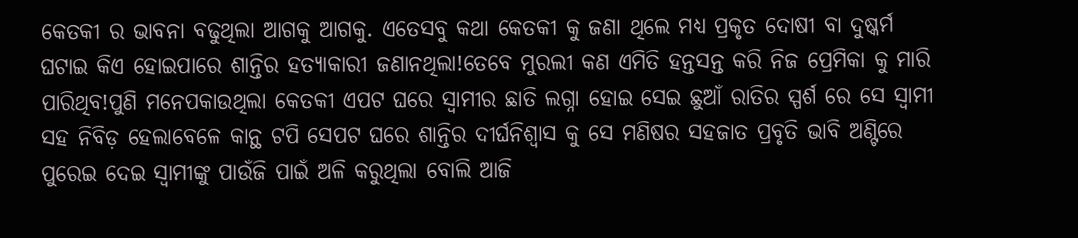କେତକୀ ର ଭାବନା ବଢୁଥିଲା ଆଗକୁ ଆଗକୁ. ଏତେସବୁ କଥା କେତକୀ କୁ ଜଣା ଥିଲେ ମଧ୍ୟ ପ୍ରକୃତ ଦୋଷୀ ବା ଦୁଷ୍କର୍ମ ଘଟାଇ କିଏ ହୋଇପାରେ ଶାନ୍ତିର ହତ୍ୟାକାରୀ ଜଣାନଥିଲା!ତେବେ ମୁରଲୀ କଣ ଏମିତି ହନ୍ତସନ୍ତ କରି ନିଜ ପ୍ରେମିକା କୁ ମାରି ପାରିଥିବ!ପୁଣି ମନେପକାଉଥିଲା କେତକୀ ଏପଟ ଘରେ ସ୍ୱାମୀର ଛାତି ଲଗ୍ନା ହୋଇ ସେଇ ଛୁଆଁ ରାତିର ସ୍ପର୍ଶ ରେ ସେ ସ୍ୱାମୀ ସହ ନିବିଡ଼ ହେଲାବେଳେ କାନ୍ଥ ଟପି ସେପଟ ଘରେ ଶାନ୍ତିର ଦୀର୍ଘନିଶ୍ଵାସ କୁ ସେ ମଣିଷର ସହଜାତ ପ୍ରବୃତି ଭାବି ଅଣ୍ଟିରେ ପୁରେଇ ଦେଇ ସ୍ୱାମୀଙ୍କୁ ପାଉଁଜି ପାଇଁ ଅଳି କରୁଥିଲା ବୋଲି ଆଜି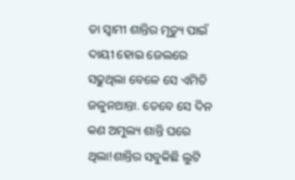ତା ସ୍ୱାମୀ ଶାନ୍ତିର ମୃତ୍ୟୁ ପାଇଁ ଦାୟୀ ହୋଇ ଜେଲରେ ସଢୁଥିଲା ବେଳେ ସେ ଏମିତି ଜଳୁନଥାନ୍ତା. ତେବେ ସେ ଦିନ କଣ ଅମୁଲ୍ୟ ଶାନ୍ତି ଘରେ ଥିଲା!ଶାନ୍ତିର ସବୁକିଛି ଲୁଟି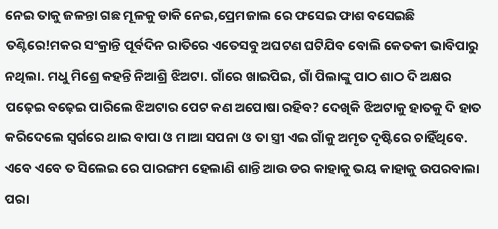ନେଇ ତାକୁ ଜଳନ୍ତା ଗଛ ମୂଳକୁ ଡାକି ନେଇ,ପ୍ରେମଜାଲ ରେ ଫସେଇ ଫାଶ ବସେଇଛି ତଣ୍ଟିରେ!ମକର ସଂକ୍ରାନ୍ତି ପୂର୍ବଦିନ ରାତିରେ ଏତେସବୁ ଅଘଟଣ ଘଟିଯିବ ବୋଲି କେତକୀ ଭାବିପାରୁ ନଥିଲା. ମଧୁ ମିଶ୍ରେ କହନ୍ତି ନିଆଶ୍ରି ଝିଅଟା. ଗାଁରେ ଖାଇପିଇ, ଗାଁ ପିଲାଙ୍କୁ ପାଠ ଶାଠ ଦି ଅକ୍ଷର ପଢ଼େଇ ବଢ଼େଇ ପାରିଲେ ଝିଅଟାର ପେଟ କଣ ଅପୋଷା ରହିବ? ଦେଖିକି ଝିଅଟାକୁ ହାତକୁ ଦି ହାତ କରିଦେଲେ ସ୍ଵର୍ଗରେ ଥାଇ ବାପା ଓ ମାଆ ସପନା ଓ ତା ସ୍ତ୍ରୀ ଏଇ ଗାଁକୁ ଅମୃତ ଦୃଷ୍ଟିରେ ଚାହିଁଥିବେ. ଏବେ ଏବେ ତ ସିଲେଇ ରେ ପାରଙ୍ଗମ ହେଲାଣି ଶାନ୍ତି ଆଉ ଡର କାହାକୁ ଭୟ କାହାକୁ ଉପରବାଲା ପରା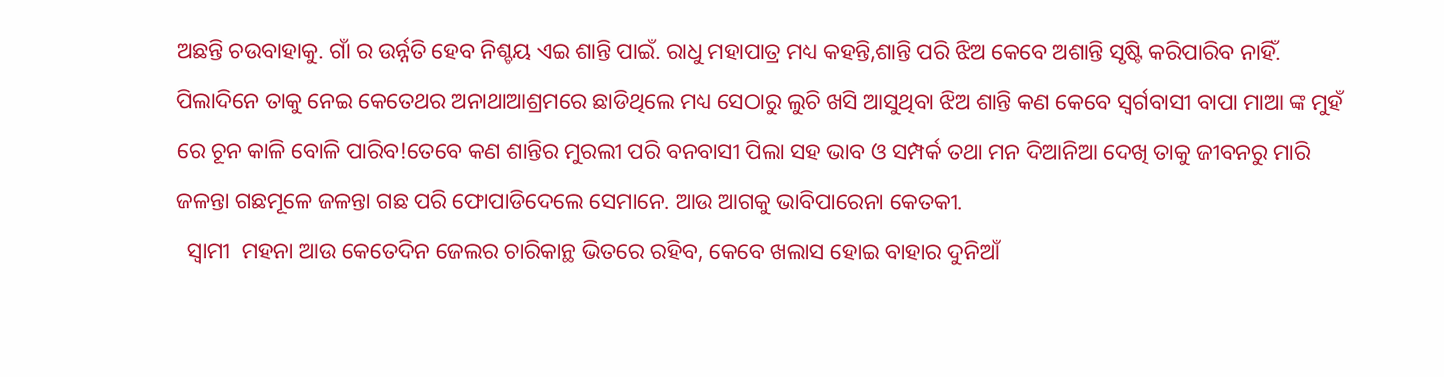ଅଛନ୍ତି ଚଉବାହାକୁ. ଗାଁ ର ଉର୍ନ୍ନତି ହେବ ନିଶ୍ଚୟ ଏଇ ଶାନ୍ତି ପାଇଁ. ରାଧୁ ମହାପାତ୍ର ମଧ୍ୟ କହନ୍ତି,ଶାନ୍ତି ପରି ଝିଅ କେବେ ଅଶାନ୍ତି ସୃଷ୍ଟି କରିପାରିବ ନାହିଁ. ପିଲାଦିନେ ତାକୁ ନେଇ କେତେଥର ଅନାଥାଆଶ୍ରମରେ ଛାଡିଥିଲେ ମଧ୍ୟ ସେଠାରୁ ଲୁଚି ଖସି ଆସୁଥିବା ଝିଅ ଶାନ୍ତି କଣ କେବେ ସ୍ବର୍ଗବାସୀ ବାପା ମାଆ ଙ୍କ ମୁହଁ ରେ ଚୂନ କାଳି ବୋଳି ପାରିବ!ତେବେ କଣ ଶାନ୍ତିର ମୁରଲୀ ପରି ବନବାସୀ ପିଲା ସହ ଭାବ ଓ ସମ୍ପର୍କ ତଥା ମନ ଦିଆନିଆ ଦେଖି ତାକୁ ଜୀବନରୁ ମାରି ଜଳନ୍ତା ଗଛମୂଳେ ଜଳନ୍ତା ଗଛ ପରି ଫୋପାଡିଦେଲେ ସେମାନେ. ଆଉ ଆଗକୁ ଭାବିପାରେନା କେତକୀ.
  ସ୍ୱାମୀ  ମହନା ଆଉ କେତେଦିନ ଜେଲର ଚାରିକାନ୍ଥ ଭିତରେ ରହିବ, କେବେ ଖଲାସ ହୋଇ ବାହାର ଦୁନିଆଁ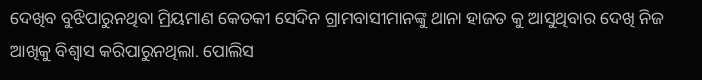ଦେଖିବ ବୁଝିପାରୁନଥିବା ମ୍ରିୟମାଣ କେତକୀ ସେଦିନ ଗ୍ରାମବାସୀମାନଙ୍କୁ ଥାନା ହାଜତ କୁ ଆସୁଥିବାର ଦେଖି ନିଜ ଆଖିକୁ ବିଶ୍ୱାସ କରିପାରୁନଥିଲା. ପୋଲିସ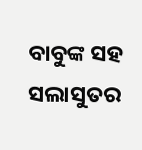ବାବୁଙ୍କ ସହ ସଲାସୁତର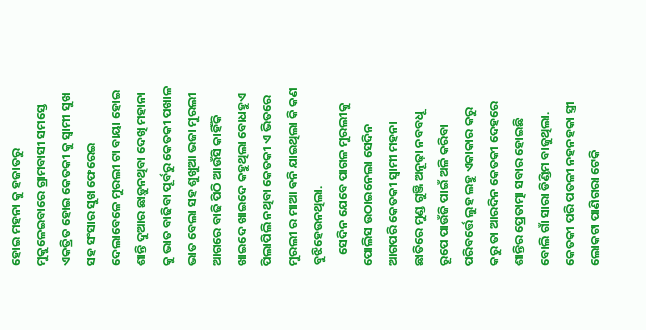ହୋଇ ମହନା କୁ ହଜାତରୁ ମୁକୁଳେଇବାରେ ଗ୍ରାମବାସୀ ସମସ୍ତେ ଏକତ୍ରିତ ହୋଇ କେତକୀ କୁ ସ୍ୱାମୀ ସୁଖ ସହ ସଂସାର ସୁଖ ଫେରେଇ ଦେଲାବେଳେ ମୁରଲୀ ଟା ବାୟା ହୋଇ ଶାନ୍ତି ଦୁଆର ଛାଡ଼ୁନଥିବା ଦେଖି ମହାନା କୁ ଭାତ ବାଢିବା ପୂର୍ବରୁ କେତକୀ ପଖାଳ ଭାତ ବେଲା ସହ ଶୁଖୁଆ ଭଜା ମୁରଲୀ ଆଗରେ ବାଢି ପିଠି ଆଉଁସି କାହିଁକି ଖାଇଦେ ଖାଇଦେ କହୁଥିଲା ବୋଧହୁଏ ପିଲାପିଲି ନଥିବା କେତକୀ ଏ ଭିତରେ ମୁରଲୀ ର ମାଆ ଵନି ଯାଇଥିଲା କି କଣ ବୁଝିହେଉନଥିଲା.
    ସେଦିନ ଯେବେ ପାଗଳ ମୁରଲୀକୁ ପୋଲିସ ଉଠାଇନେଲା ସେଦିନ ଆଗପରି କେତକୀ ସ୍ୱାମୀ ମହନା ଛାତିରେ ମୁଣ୍ଡ ଗୁଞ୍ଜି ଅନୂଢ଼ା ନବବଧୂ ରୂପେ ପାଉଁଜି ପାଇଁ ଅଳି କରିବା ପରିବର୍ତ୍ତେ ଲୁହ ଲହୁ ଏକାକାର କରୁ କରୁ ତା ଆରଦିନ କେତକୀ ଦେହରେ ଶାନ୍ତିର ପ୍ରେତାତ୍ମା ସବାର ହୋଇଛି ବୋଲି ଗାଁ ସାରା ଡିଣ୍ଡିମ ବାଜୁଥିଲା. କେତକୀ ପରି ପତଳୀ ନହନହକା ସ୍ତ୍ରୀ ଲୋକଟା ପାଣିଗରା ଟେକି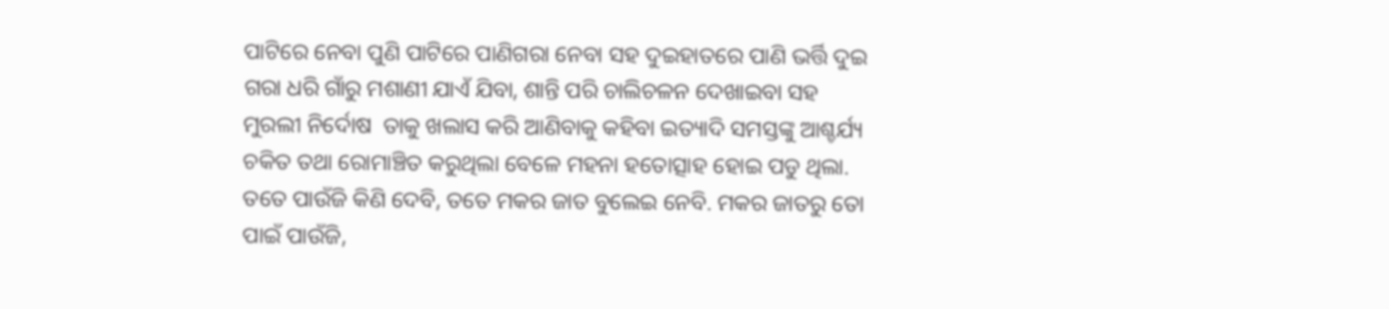ପାଟିରେ ନେବା ପୁଣି ପାଟିରେ ପାଣିଗରା ନେବା ସହ ଦୁଇହାତରେ ପାଣି ଭର୍ତ୍ତି ଦୁଇ ଗରା ଧରି ଗାଁରୁ ମଶାଣୀ ଯାଏଁ ଯିବା, ଶାନ୍ତି ପରି ଚାଲିଚଳନ ଦେଖାଇବା ସହ ମୁରଲୀ ନିର୍ଦୋଷ  ତାକୁ ଖଲାସ କରି ଆଣିବାକୁ କହିବା ଇତ୍ୟାଦି ସମସ୍ତଙ୍କୁ ଆଶ୍ଚର୍ଯ୍ୟ ଚକିତ ତଥା ରୋମାଞ୍ଚିତ କରୁଥିଲା ବେଳେ ମହନା ହତୋତ୍ସାହ ହୋଇ ପଡୁ ଥିଲା. ତତେ ପାଉଁଜି କିଣି ଦେବି, ତତେ ମକର ଜାତ ବୁଲେଇ ନେବି. ମକର ଜାତରୁ ତୋ ପାଇଁ ପାଉଁଜି,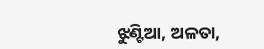ଝୁଣ୍ଟିଆ, ଅଳତା,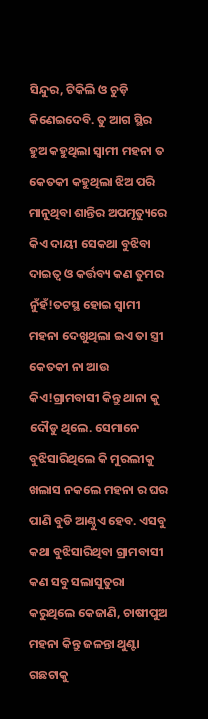ସିନ୍ଦୁର, ଟିକିଲି ଓ ଚୁଡ଼ି କିଣେଇଦେବି. ତୁ ଆଗ ସ୍ଥିର ହୁଅ କହୁଥିଲା ସ୍ୱାମୀ ମହନା ତ କେତକୀ କହୁଥିଲା ଝିଅ ପରି ମାନୁଥିବା ଶାନ୍ତିର ଅପମୃତ୍ୟୁରେ କିଏ ଦାୟୀ ସେକଥା ବୁଝିବା ଦାଇତ୍ୱ ଓ କର୍ତ୍ତବ୍ୟ କଣ ତୁମର ନୁଁହଁ!ତଟସ୍ଥ ହୋଇ ସ୍ୱାମୀ ମହନା ଦେଖୁଥିଲା ଇଏ ତା ସ୍ତ୍ରୀ କେତକୀ ନା ଆଉ କିଏ!ଗ୍ରାମବାସୀ କିନ୍ତୁ ଥାନା କୁ ଦୌଡୁ ଥିଲେ. ସେମାନେ ବୁଝିସାରିଥିଲେ କି ମୁରଲୀକୁ ଖଲାସ ନକଲେ ମହନା ର ଘର ପାଣି ବୁଡି ଆଣ୍ଠୁଏ ହେବ. ଏସବୁ କଥା ବୁଝିସାରିଥିବା ଗ୍ରାମବାସୀ କଣ ସବୁ ସଲାସୁତୁରା କରୁଥିଲେ କେଜାଣି, ଚାଷୀପୁଅ ମହନା କିନ୍ତୁ ଜଳନ୍ତା ଥୁଣ୍ଟା ଗଛଟାକୁ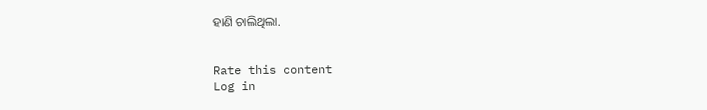ହାଣି ଚାଲିଥିଲା.


Rate this content
Log in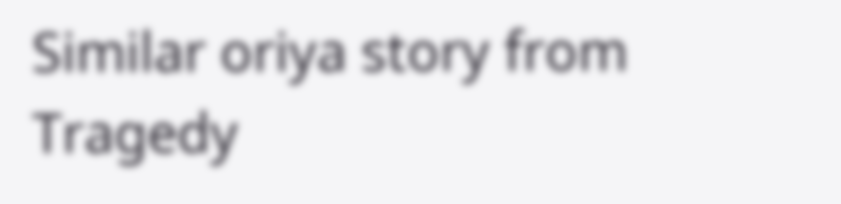Similar oriya story from Tragedy